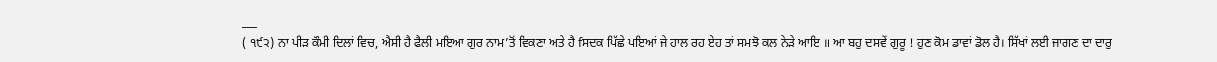___
( ੧੯੨) ਨਾ ਪੀੜ ਕੌਮੀ ਦਿਲਾਂ ਵਿਚ, ਐਸੀ ਹੈ ਫੈਲੀ ਮਇਆ ਗੁਰ ਨਾਮ’ਤੋਂ ਵਿਕਣਾ ਅਤੇ ਹੈ fਸਦਕ ਪਿੱਛੇ ਪਇਆਂ ਜੇ ਹਾਲ ਰਹ ਏਹ ਤਾਂ ਸਮਝੋ ਕਲ ਨੇੜੇ ਆਇ ॥ ਆ ਬਹੁ ਦਸਵੇਂ ਗੁਰੂ ! ਹੁਣ ਕੋਮ ਡਾਵਾਂ ਡੋਲ ਹੈ। ਸਿੱਖਾਂ ਲਈ ਜਾਗਣ ਦਾ ਦਾਰੁ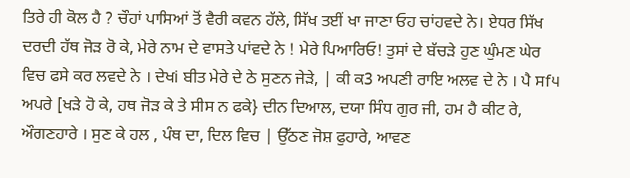ਤਿਰੇ ਹੀ ਕੋਲ ਹੈ ? ਚੌਹਾਂ ਪਾਸਿਆਂ ਤੋਂ ਵੈਰੀ ਕਵਨ ਹੱਲੇ, ਸਿੱਖ ਤਈਂ ਖਾ ਜਾਣਾ ਓਹ ਚਾਂਹਵਦੇ ਨੇ। ਏਧਰ ਸਿੱਖ ਦਰਦੀ ਹੱਥ ਜੋੜ ਰੋ ਕੇ, ਮੇਰੇ ਨਾਮ ਦੇ ਵਾਸਤੇ ਪਾਂਵਦੇ ਨੇ ! ਮੇਰੇ ਪਿਆਰਿਓ! ਤੁਸਾਂ ਦੇ ਬੱਚੜੇ ਹੁਣ ਘੁੰਮਣ ਘੇਰ ਵਿਚ ਫਸੇ ਕਰ ਲਵਦੇ ਨੇ । ਦੇਖi ਬੀਤ ਮੇਰੇ ਦੇ ਠੇ ਸੁਣਨ ਜੇੜੇ, | ਕੀ ਕ3 ਅਪਣੀ ਰਾਇ ਅਲਵ ਦੇ ਨੇ । ਪੈ ਸf੫ ਅਪਰੇ [ਖੜੇ ਹੋ ਕੇ, ਹਥ ਜੋੜ ਕੇ ਤੇ ਸੀਸ ਨ ਫਕੇ} ਦੀਨ ਦਿਆਲ, ਦਯਾ ਸਿੰਧ ਗੁਰ ਜੀ, ਹਮ ਹੈ ਕੀਟ ਰੇ, ਔਗਣਹਾਰੇ । ਸੁਣ ਕੇ ਹਲ , ਪੰਥ ਦਾ, ਦਿਲ ਵਿਚ | ਉੱਠਣ ਜੋਸ਼ ਫੁਹਾਰੇ, ਆਵਣ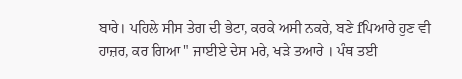ਬਾਰੇ। ਪਹਿਲੇ ਸੀਸ ਤੇਗ ਦੀ ਭੇਟਾ, ਕਰਕੇ ਅਸੀ ਨਕਰੇ, ਬਣੇ fਪਿਆਰੇ ਹੁਣ ਵੀ ਹਾਜ਼ਰ, ਕਰ ਗਿਆ " ਜਾਈਏ ਦੇਸ ਮਰੇ, ਖੜੇ ਤਆਰੇ । ਪੰਥ ਤਈ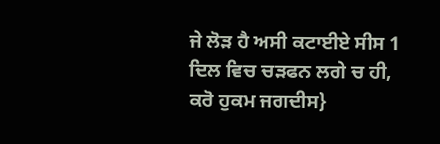ਜੇ ਲੋੜ ਹੈ ਅਸੀ ਕਟਾਈਏ ਸੀਸ 1 ਦਿਲ ਵਿਚ ਚੜਫਨ ਲਗੇ ਚ ਹੀ, ਕਰੋ ਹੁਕਮ ਜਗਦੀਸ}